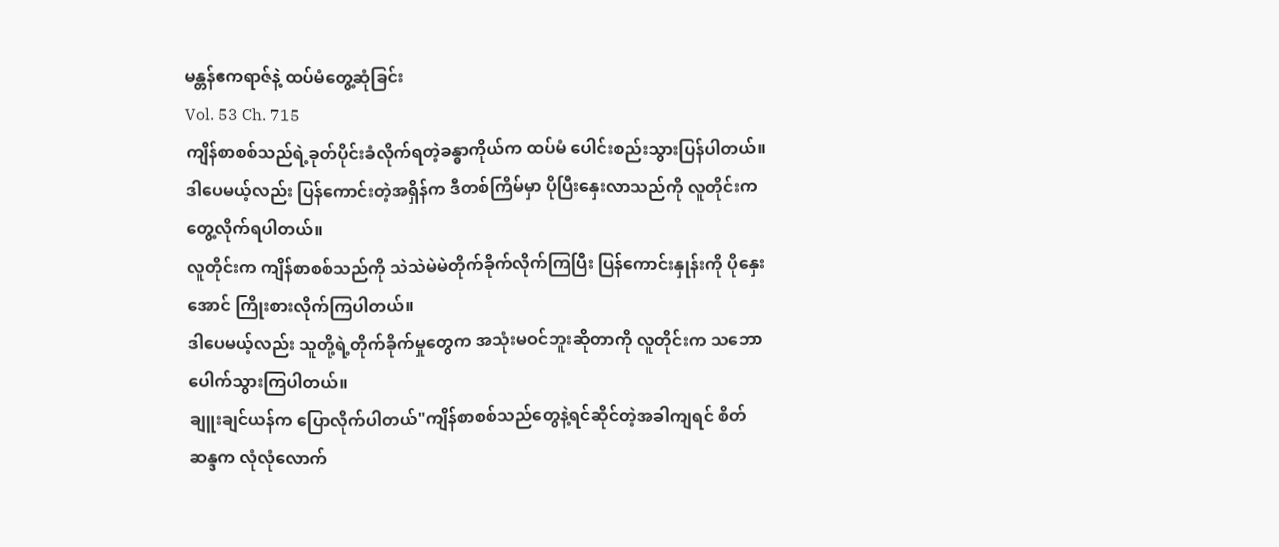မန္တန်ဧကရာဇ်နဲ့ ထပ်မံတွေ့ဆုံခြင်း
Vol. 53 Ch. 715
ကျိန်စာစစ်သည်ရဲ့ခုတ်ပိုင်းခံလိုက်ရတဲ့ခန္ဓာကိုယ်က ထပ်မံ ပေါင်းစည်းသွားပြန်ပါတယ်။ ဒါပေမယ့်လည်း ပြန်ကောင်းတဲ့အရှိန်က ဒီတစ်ကြိမ်မှာ ပိုပြီးနှေးလာသည်ကို လူတိုင်းက တွေ့လိုက်ရပါတယ်။
လူတိုင်းက ကျိန်စာစစ်သည်ကို သဲသဲမဲမဲတိုက်ခိုက်လိုက်ကြပြီး ပြန်ကောင်းနှုန်းကို ပိုနှေးအောင် ကြိုးစားလိုက်ကြပါတယ်။
ဒါပေမယ့်လည်း သူတို့ရဲ့တိုက်ခိုက်မှုတွေက အသုံးမဝင်ဘူးဆိုတာကို လူတိုင်းက သဘောပေါက်သွားကြပါတယ်။
ချူးချင်ယန်က ပြောလိုက်ပါတယ်"ကျိန်စာစစ်သည်တွေနဲ့ရင်ဆိုင်တဲ့အခါကျရင် စိတ်ဆန္ဒက လုံလုံလောက်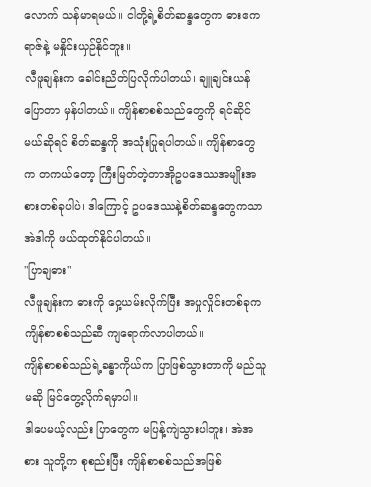လောက် သန်မာရမယ်။ ငါတို့ရဲ့စိတ်ဆန္ဒတွေက ဓားဧကရာဇ်နဲ့ မနှိုင်းယှဉ်နိုင်ဘူး။
လီဖူချန်းက ခေါင်းညိတ်ပြလိုက်ပါတယ်၊ ချူချင်းယန်ပြောတာ မှန်ပါတယ်။ ကျိန်စာစစ်သည်တွေကို ရင်ဆိုင်မယ်ဆိုရင် စိတ်ဆန္ဒကို အသုံးပြုရပါတယ်။ ကျိန်စာတွေက တကယ်တော့ ကြီးမြတ်တဲ့တာအိုဥပဒေဿအမျိုးအစားတစ်ခုပါပဲ၊ ဒါကြောင့် ဥပဒေဿနဲ့စိတ်ဆန္ဒတွေကသာ အဲဒါကို ဖယ်ထုတ်နိုင်ပါတယ်။
"ပြာချဓား"
လီဖူချန်းက ဓားကို ဝှေ့ယမ်းလိုက်ပြီး အပှုလှိုင်းတစ်ခုက ကျိန်စာစစ်သည်ဆီ ကျရောက်လာပါတယ်။
ကျိန်စာစစ်သည်ရဲ့ခန္ဓာကိုယ်က ပြာဖြစ်သွားတာကို မည်သူမဆို မြင်တွေ့လိုက်ရမှာပါ။
ဒါပေမယ့်လည်း ပြာတွေက မပြန့်ကျဲသွားပါဘူး၊ အဲအစား သူတို့က စုစည်းပြီး ကျိန်စာစစ်သည်အဖြစ်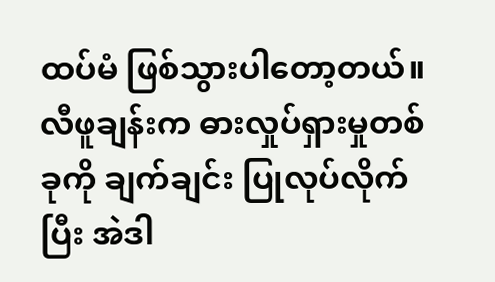ထပ်မံ ဖြစ်သွားပါတော့တယ်။
လီဖူချန်းက ဓားလှုပ်ရှားမှုတစ်ခုကို ချက်ချင်း ပြုလုပ်လိုက်ပြီး အဲဒါ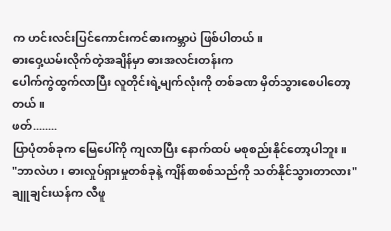က ဟင်းလင်းပြင်ကောင်းကင်ဓားကမ္ဘာပဲ ဖြစ်ပါတယ်။
ဓားဝှေ့ယမ်းလိုက်တဲ့အချိန်မှာ ဓားအလင်းတန်းက
ပေါက်ကွဲထွက်လာပြီး လူတိုင်းရဲ့မျက်လုံးကို တစ်ခဏ မှိတ်သွားစေပါတော့တယ်။
ဖတ်........
ပြာပုံတစ်ခုက မြေပေါ်ကို ကျလာပြီး နောက်ထပ် မစုစည်းနိုင်တော့ပါဘူး။
"ဘာလဲဟ၊ ဓားလှုပ်ရှားမှုတစ်ခုနဲ့ ကျိန်စာစစ်သည်ကို သတ်နိုင်သွားတာလား"ချူချင်းယန်က လီဖူ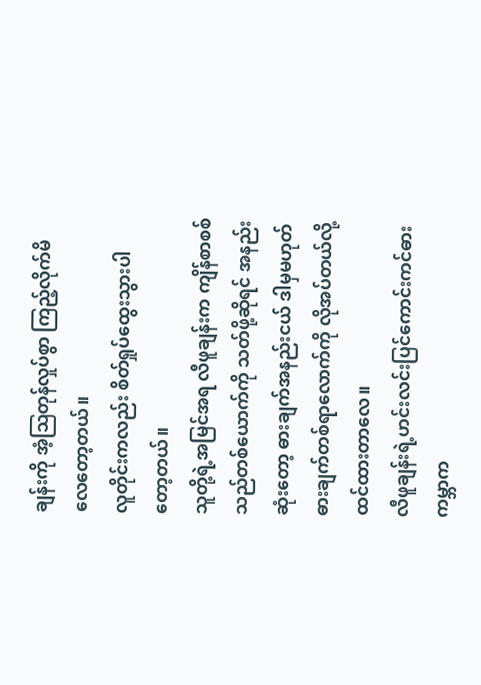ချန်းကို အံ့ဩတုန်လှုပ်စွာ ကြည့်လိုက်မိလေတော့တယ်။
လူတိုင်းကလည်း စိတ်ရှုပ်ထွေးသွားပါတော့တယ်။
သူတို့ရဲ့အမြင်အရ လီဖူချန်းက ကျိန်စာစစ်သည်တစ်ယောက်ကို သတ်ဖို့ဆိုရင် အနည်းဆုံးတော့ ဓားချက်အနည်းငယ် ဒါမှမဟုတ် ဓားချက်တစ်ရာလောက်ကို လိုအပ်တယ်လို့ ထင်ထားတာလေ။
လီဖူချန်းရဲ့ဟင်းလင်းပြင်ကောင်းကင်ဓားကမ္ဘာက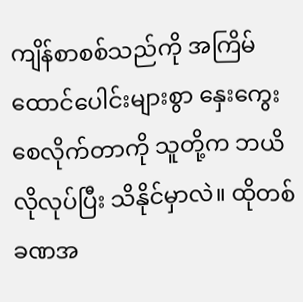ကျိန်စာစစ်သည်ကို အကြိမ်ထောင်ပေါင်းများစွာ နှေးကွေးစေလိုက်တာကို သူတို့က ဘယိလိုလုပ်ပြီး သိနိုင်မှာလဲ။ ထိုတစ်ခဏအ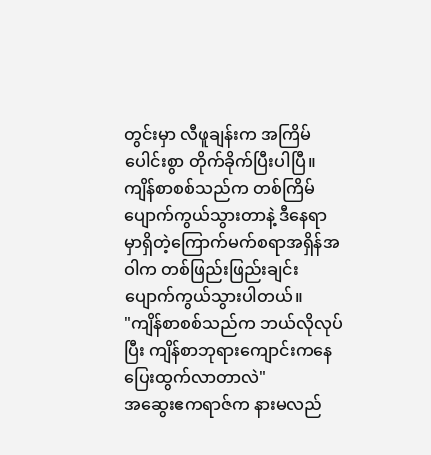တွင်းမှာ လီဖူချန်းက အကြိမ်ပေါင်းစွာ တိုက်ခိုက်ပြီးပါပြီ။
ကျိန်စာစစ်သည်က တစ်ကြိမ်ပျောက်ကွယ်သွားတာနဲ့ ဒီနေရာမှာရှိတဲ့ကြောက်မက်စရာအရှိန်အဝါက တစ်ဖြည်းဖြည်းချင်း ပျောက်ကွယ်သွားပါတယ်။
"ကျိန်စာစစ်သည်က ဘယ်လိုလုပ်ပြီး ကျိန်စာဘုရားကျောင်းကနေ ပြေးထွက်လာတာလဲ"
အဆွေးဧကရာဇ်က နားမလည်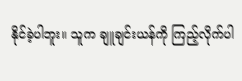နိုင်ခဲ့ပါဘူး။ သူက ချူချင်းယန်ကို ကြည့်လိုက်ပါ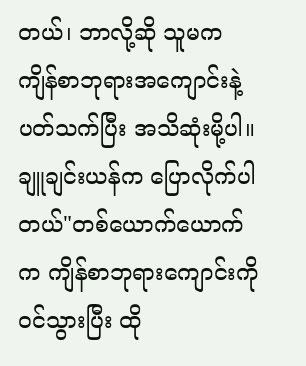တယ်၊ ဘာလို့ဆို သူမက ကျိန်စာဘုရားအကျောင်းနဲ့ပတ်သက်ပြီး အသိဆုံးမို့ပါ။
ချူချင်းယန်က ပြောလိုက်ပါတယ်"တစ်ယောက်ယောက်က ကျိန်စာဘုရားကျောင်းကို ဝင်သွားပြီး ထို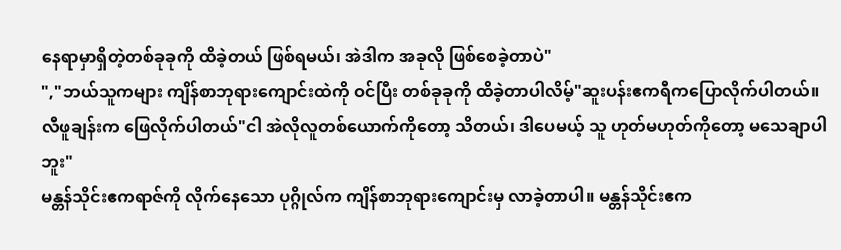နေရာမှာရှိတဲ့တစ်ခုခုကို ထိခဲ့တယ် ဖြစ်ရမယ်၊ အဲဒါက အခုလို ဖြစ်စေခဲ့တာပဲ"
","ဘယ်သူကများ ကျိန်စာဘုရားကျောင်းထဲကို ဝင်ပြီး တစ်ခုခုကို ထိခဲ့တာပါလိမ့်"ဆူးပန်းဧကရီကပြောလိုက်ပါတယ်။
လီဖူချန်းက ဖြေလိုက်ပါတယ်"ငါ အဲလိုလူတစ်ယောက်ကိုတော့ သိတယ်၊ ဒါပေမယ့် သူ ဟုတ်မဟုတ်ကိုတော့ မသေချာပါဘူး"
မန္တန်သိုင်းဧကရာဇ်ကို လိုက်နေသော ပုဂ္ဂိုလ်က ကျိန်စာဘုရားကျောင်းမှ လာခဲ့တာပါ။ မန္တန်သိုင်းဧက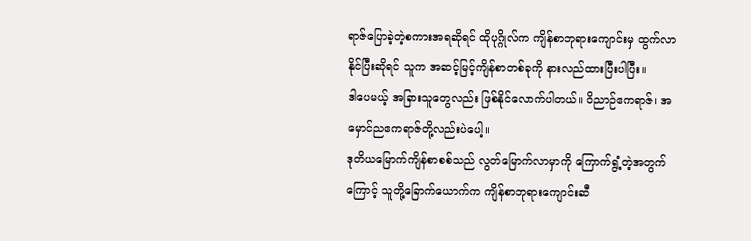ရာဇ်ပြောခဲ့တဲ့စကားအရဆိုရင် ထိုပုဂ္ဂိုလ်က ကျိန်စာဘုရားကျောင်းမှ ထွက်လာနိုင်ပြီးဆိုရင် သူက အဆင့်မြင့်ကျိန်စာတစ်ခုကို နားလည်ထားပြီးပါပြီး။
ဒါပေမယ့် အခြားသူတွေလည်း ဖြစ်နိုင်လောက်ပါတယ်။ ဝိညာဉ်ဧကရာဇ်၊ အမှောင်ညဧကရာဇ်တို့လည်းပဲပေါ့။
ဒုတိယမြောက်ကျိန်စာစစ်သည် လွတ်မြောက်လာမှာကို ကြောက်ရွံ့တဲ့အတွက်ကြောင့် သူတို့ခြောက်ယောက်က ကျိန်စာဘုရားကျောင်းဆီ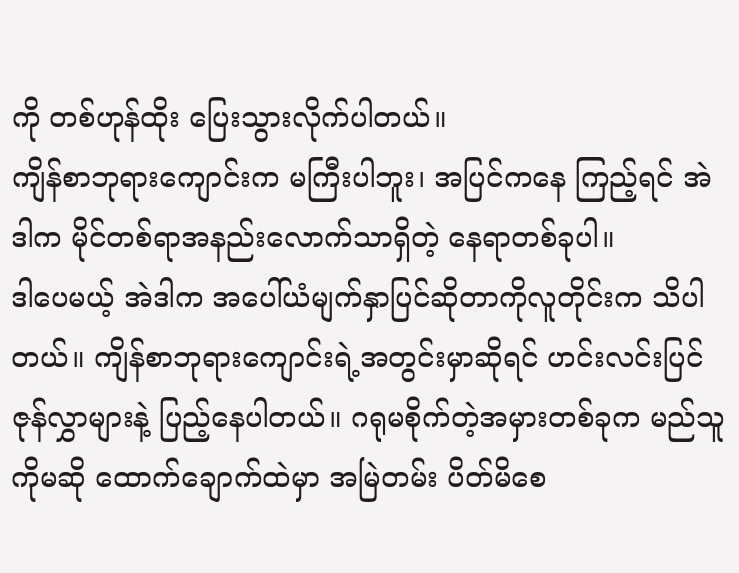ကို တစ်ဟုန်ထိုး ပြေးသွားလိုက်ပါတယ်။
ကျိန်စာဘုရားကျောင်းက မကြီးပါဘူး၊ အပြင်ကနေ ကြည့်ရင် အဲဒါက မိုင်တစ်ရာအနည်းလောက်သာရှိတဲ့ နေရာတစ်ခုပါ။
ဒါပေမယ့် အဲဒါက အပေါ်ယံမျက်နှာပြင်ဆိုတာကိုလူတိုင်းက သိပါတယ်။ ကျိန်စာဘုရားကျောင်းရဲ့အတွင်းမှာဆိုရင် ဟင်းလင်းပြင်ဇုန်လွှာများနဲ့ ပြည့်နေပါတယ်။ ဂရုမစိုက်တဲ့အမှားတစ်ခုက မည်သူကိုမဆို ထောက်ချောက်ထဲမှာ အမြဲတမ်း ပိတ်မိစေ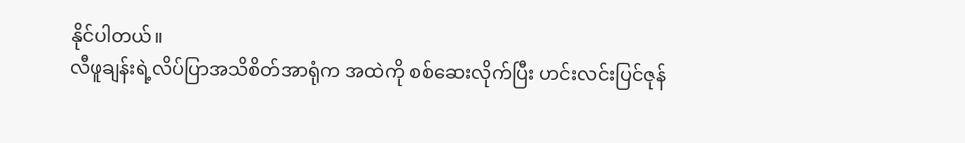နိုင်ပါတယ်။
လီဖူချန်းရဲ့လိပ်ပြာအသိစိတ်အာရုံက အထဲကို စစ်ဆေးလိုက်ပြီး ဟင်းလင်းပြင်ဇုန်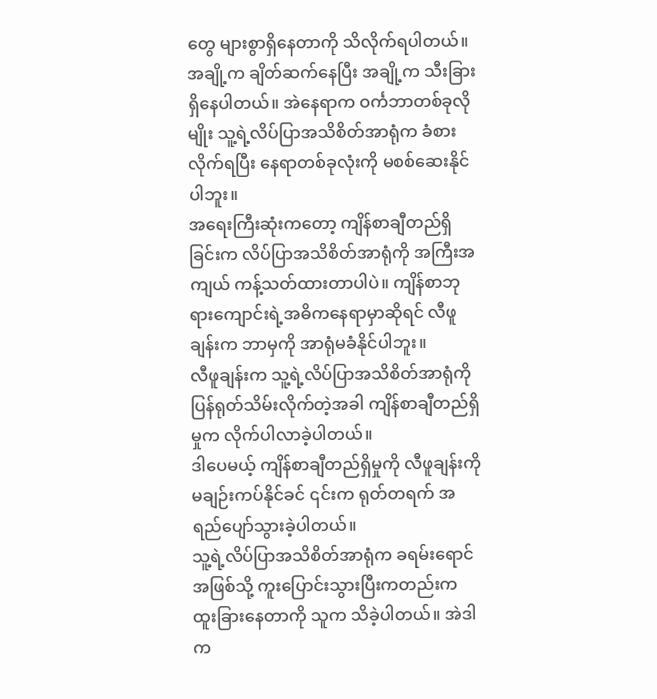တွေ များစွာရှိနေတာကို သိလိုက်ရပါတယ်။ အချို့က ချိတ်ဆက်နေပြီး အချို့က သီးခြားရှိနေပါတယ်။ အဲနေရာက ဝင်္ကဘာတစ်ခုလိုမျိုး သူ့ရဲ့လိပ်ပြာအသိစိတ်အာရုံက ခံစားလိုက်ရပြီး နေရာတစ်ခုလုံးကို မစစ်ဆေးနိုင်ပါဘူး။
အရေးကြီးဆုံးကတော့ ကျိန်စာချီတည်ရှိခြင်းက လိပ်ပြာအသိစိတ်အာရုံကို အကြီးအကျယ် ကန့်သတ်ထားတာပါပဲ။ ကျိန်စာဘုရားကျောင်းရဲ့အဓိကနေရာမှာဆိုရင် လီဖူချန်းက ဘာမှကို အာရုံမခံနိုင်ပါဘူး။
လီဖူချန်းက သူ့ရဲ့လိပ်ပြာအသိစိတ်အာရုံကို ပြန်ရုတ်သိမ်းလိုက်တဲ့အခါ ကျိန်စာချီတည်ရှိမှုက လိုက်ပါလာခဲ့ပါတယ်။
ဒါပေမယ့် ကျိန်စာချီတည်ရှိမှုကို လီဖူချန်းကို မချဉ်းကပ်နိုင်ခင် ၎င်းက ရုတ်တရက် အရည်ပျော်သွားခဲ့ပါတယ်။
သူ့ရဲ့လိပ်ပြာအသိစိတ်အာရုံက ခရမ်းရောင်အဖြစ်သို့ ကူးပြောင်းသွားပြီးကတည်းက ထူးခြားနေတာကို သူက သိခဲ့ပါတယ်။ အဲဒါက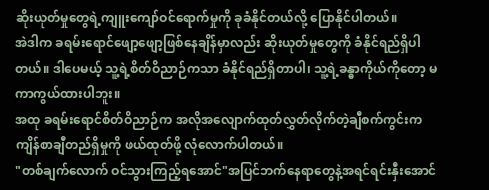ဆိုးယုတ်မှုတွေရဲ့ကျူးကျော်ဝင်ရောက်မှုကို ခုခံနိုင်တယ်လို့ ပြောနိုင်ပါတယ်။
အဲဒါက ခရမ်းရောင်ဖျော့ဖျော့ဖြစ်နေချိန်မှာလည်း ဆိုးယုတ်မှုတွေကို ခံနိုင်ရည်ရှိပါတယ်။ ဒါပေမယ့် သူ့ရဲ့စိတ်ဝိညာဉ်ကသာ ခံနိုင်ရည်ရှိတာပါ၊ သူ့ရဲ့ခန္ဓာကိုယ်ကိုတော့ မကာကွယ်ထားပါဘူး။
အထု ခရမ်းရောင်စိတ်ဝိညာဉ်က အလိုအလျောက်ထုတ်လွှတ်လိုက်တဲ့ချီစက်ကွင်းက ကျိန်စာချီတည်ရှိမှုကို ဖယ်ထုတ်ဖို့ လုံလောက်ပါတယ်။
"တစ်ချက်လောက် ဝင်သွားကြည့်ရအောင်"အပြင်ဘက်နေရာတွေနဲ့အရင်ရင်းနှီးအောင်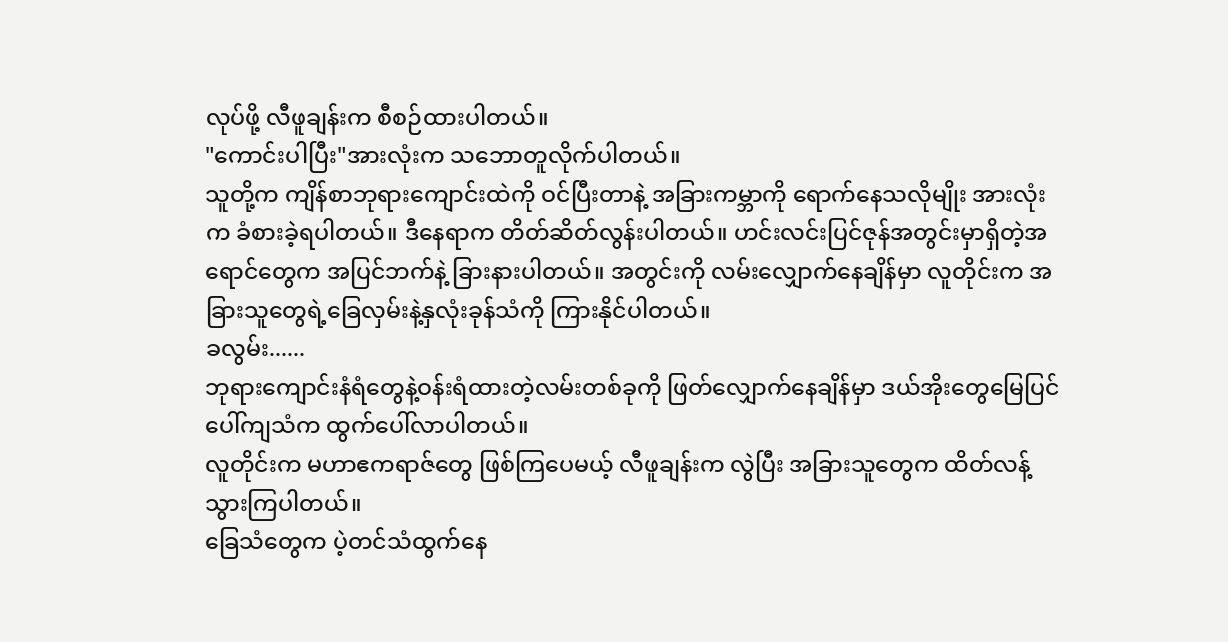လုပ်ဖို့ လီဖူချန်းက စီစဉ်ထားပါတယ်။
"ကောင်းပါပြီး"အားလုံးက သဘောတူလိုက်ပါတယ်။
သူတို့က ကျိန်စာဘုရားကျောင်းထဲကို ဝင်ပြီးတာနဲ့ အခြားကမ္ဘာကို ရောက်နေသလိုမျိုး အားလုံးက ခံစားခဲ့ရပါတယ်။ ဒီနေရာက တိတ်ဆိတ်လွန်းပါတယ်။ ဟင်းလင်းပြင်ဇုန်အတွင်းမှာရှိတဲ့အရောင်တွေက အပြင်ဘက်နဲ့ ခြားနားပါတယ်။ အတွင်းကို လမ်းလျှောက်နေချိန်မှာ လူတိုင်းက အခြားသူတွေရဲ့ခြေလှမ်းနဲ့နှလုံးခုန်သံကို ကြားနိုင်ပါတယ်။
ခလွမ်း......
ဘုရားကျောင်းနံရံတွေနဲ့ဝန်းရံထားတဲ့လမ်းတစ်ခုကို ဖြတ်လျှောက်နေချိန်မှာ ဒယ်အိုးတွေမြေပြင်ပေါ်ကျသံက ထွက်ပေါ်လာပါတယ်။
လူတိုင်းက မဟာဧကရာဇ်တွေ ဖြစ်ကြပေမယ့် လီဖူချန်းက လွဲပြီး အခြားသူတွေက ထိတ်လန့်သွားကြပါတယ်။
ခြေသံတွေက ပဲ့တင်သံထွက်နေ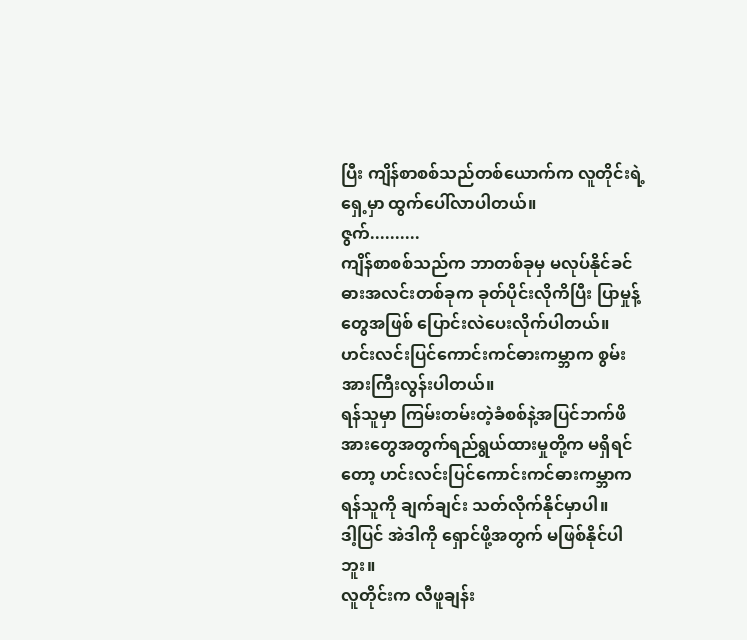ပြီး ကျိန်စာစစ်သည်တစ်ယောက်က လူတိုင်းရဲ့ရှေ့မှာ ထွက်ပေါ်လာပါတယ်။
ဇွက်..........
ကျိန်စာစစ်သည်က ဘာတစ်ခုမှ မလုပ်နိုင်ခင် ဓားအလင်းတစ်ခုက ခုတ်ပိုင်းလိုကိပြီး ပြာမှုန့်တွေအဖြစ် ပြောင်းလဲပေးလိုက်ပါတယ်။
ဟင်းလင်းပြင်ကောင်းကင်ဓားကမ္ဘာက စွမ်းအားကြီးလွန်းပါတယ်။
ရန်သူမှာ ကြမ်းတမ်းတဲ့ခံစစ်နဲ့အပြင်ဘက်ဖိအားတွေအတွက်ရည်ရွယ်ထားမှုတို့က မရှိရင်တော့ ဟင်းလင်းပြင်ကောင်းကင်ဓားကမ္ဘာက ရန်သူကို ချက်ချင်း သတ်လိုက်နိုင်မှာပါ။
ဒါ့ပြင် အဲဒါကို ရှောင်ဖို့အတွက် မဖြစ်နိုင်ပါဘူး။
လူတိုင်းက လီဖူချန်း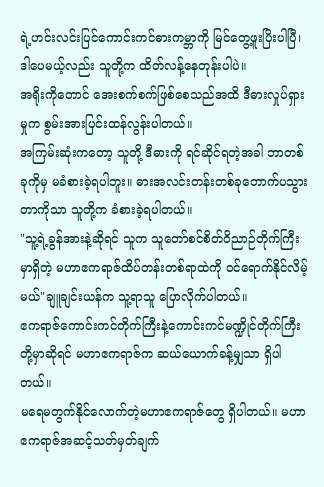ရဲ့ဟင်းလင်းပြင်ကောင်းကင်ဓားကမ္ဘာကို မြင်တွေ့ဖူးပြိးပါပြီ၊ ဒါပေမယ့်လည်း သူတို့က ထိတ်လန့်နေတုန်းပါပဲ။
အရိုးကိုတောင် အေးစက်စက်ဖြစ်စေသည်အထိ ဒီဓားလှုပ်ရှားမှုက စွမ်းအားပြင်းထန်လွန်းပါတယ်။
အကြမ်းဆုံးကတော့ သူတို့ ဒီဓားကို ရင်ဆိုင်ရတဲ့အခါ ဘာတစ်ခုကိုမှ မခံစားခဲ့ရပါဘူး။ ဓားအလင်းတန်းတစ်ခုတောက်ပသွားတာကိုသာ သူတို့က ခံစားခဲ့ရပါတယ်။
"သူ့ရဲ့ခွန်အားနဲ့ဆိုရင် သူက သူတော်စင်စိတ်ဝိညာဉ်တိုက်ကြီးမှာရှိတဲ့ မဟာဧကရာဇ်ထိပ်တန်းတစ်ရာထဲကို ဝင်ရောက်နိုင်လိမ့်မယ်"ချူချင်းယန်က သူ့ရာသူ ပြောလိုက်ပါတယ်။
ဧကရာဇ်ကောင်းကင်တိုက်ကြီးနဲ့ကောင်းကင်မဏ္ဍိုင်တိုက်ကြီးတို့မှာဆိုရင် မဟာဧကရာဇ်က ဆယ်ယောက်ခန့်မျှသာ ရှိပါတယ်။
မရေမတွက်နိုင်လောက်တဲ့မဟာဧကရာဇ်တွေ ရှိပါတယ်။ မဟာဧကရာဇ်အဆင့်သတ်မှတ်ချက်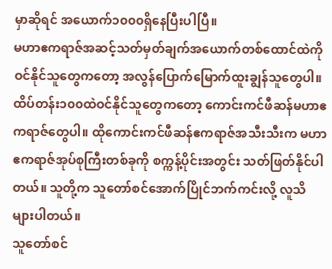မှာဆိုရင် အယောက်၁၀၀၀ရှိနေပြီးပါပြီ။
မဟာဧကရာဇ်အဆင့်သတ်မှတ်ချက်အယောက်တစ်ထောင်ထဲကို ဝင်နိုင်သူတွေကတော့ အလွန်ပြောက်မြောက်ထူးချွန်သူတွေပါ။
ထိပ်တန်း၁၀၀ထဲဝင်နိုင်သူတွေကတော့ ကောင်းကင်ဖီဆန်မဟာဧကရာဇ်တွေပါ။ ထိုကောင်းကင်ဖီဆန်ဧကရာဇ်အသီးသီးက မဟာဧကရာဇ်အုပ်စုကြီးတစ်ခုကို စက္ကန့်ပိုင်းအတွင်း သတ်ဖြတ်နိုင်ပါတယ်။ သူတို့က သူတော်စင်အောက်ပြိုင်ဘက်ကင်းလို့ လူသိများပါတယ်။
သူတော်စင်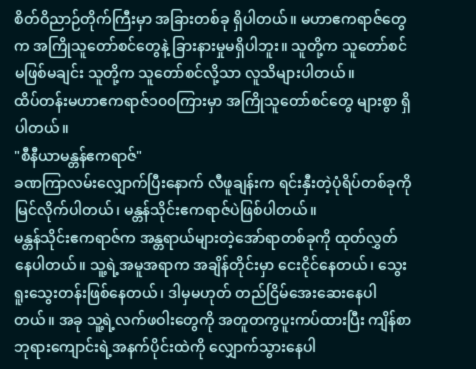စိတ်ဝိညာဉ်တိုက်ကြီးမှာ အခြားတစ်ခု ရှိပါတယ်။ မဟာဧကရာဇ်တွေက အကြိုသူတော်စင်တွေနဲ့ ခြားနားမှုမရှိပါဘူး။ သူတို့က သူတော်စင်မဖြစ်မချင်း သူတို့က သူတော်စင်လို့သာ လူသိများပါတယ်။
ထိပ်တန်းမဟာဧကရာဇ်၁၀၀ကြားမှာ အကြိုသူတော်စင်တွေ များစွာ ရှိပါတယ်။
"စီနီယာမန္တန်ဧကရာဇ်"
ခဏကြာလမ်းလျှောက်ပြီးနောက် လီဖူချန်းက ရင်းနှီးတဲ့ပုံရိပ်တစ်ခုကို မြင်လိုက်ပါတယ်၊ မန္တန်သိုင်းဧကရာဇ်ပဲဖြစ်ပါတယ်။
မန္တန်သိုင်းဧကရာဇ်က အန္တရာယ်များတဲ့အော်ရာတစ်ခုကို ထုတ်လွှတ်နေပါတယ်။ သူ့ရဲ့အမူအရာက အချိန်တိုင်းမှာ ငေးငိုင်နေတယ်၊ သွေးရူးသွေးတန်းဖြစ်နေတယ်၊ ဒါမှမဟုတ် တည်ငြိမ်အေးဆေးနေပါတယ်။ အခု သူ့ရဲ့လက်ဖဝါးတွေကို အတူတကွပူးကပ်ထားပြီး ကျိန်စာဘုရားကျောင်းရဲ့အနက်ပိုင်းထဲကို လျှောက်သွားနေပါ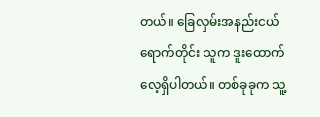တယ်။ ခြေလှမ်းအနည်းငယ်ရောက်တိုင်း သူက ဒူးထောက်လေ့ရှိပါတယ်။ တစ်ခုခုက သူ့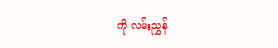ကို လမ်းညွှန်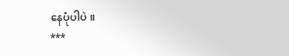နေပုံပါပဲ။
***